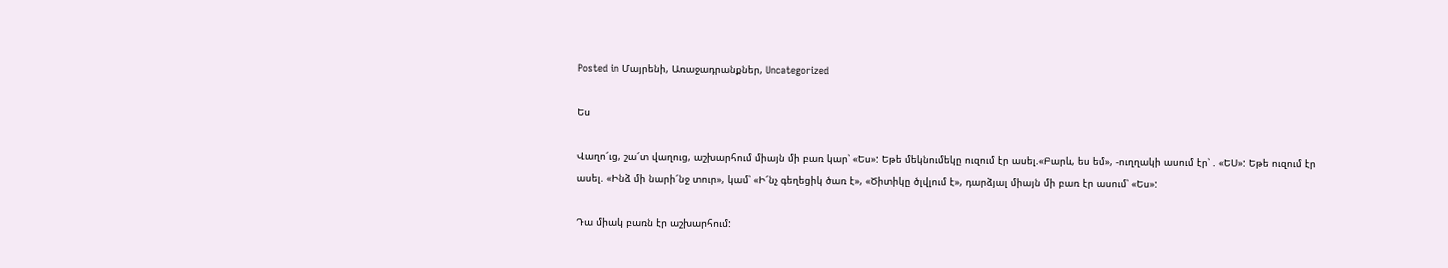Posted in Մայրենի, Առաջադրանքներ, Uncategorized

Ես

Վաղո՜ւց, շա՜տ վաղուց, աշխարհում միայն մի բառ կար՝ «Ես»: Եթե մեկնումեկը ուզում էր ասել.«Բարև, ես եմ», -ուղղակի ասում էր՝ . «ԵՍ»: Եթե ուզում էր ասել. «Ինձ մի նարի՜նջ տուր», կամ՝ «Ի՜նչ գեղեցիկ ծառ է», «Ծիտիկը ծլվլում է», դարձյալ միայն մի բառ էր ասում՝ «Ես»:

Դա միակ բառն էր աշխարհում: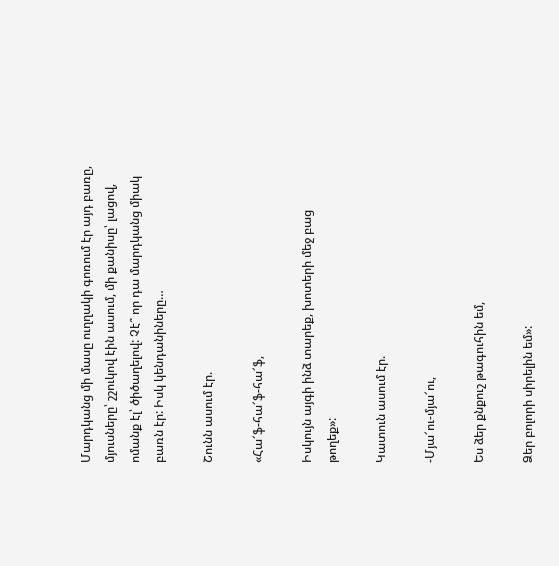Մարդկանց մի մասը ուղղակի գոռում էր այդ բառը, մյուսները՝ շշուկով էին ասում, մի քանիսը՝ լացով, ոմանք էլ՝ ծիծաղելով: Չէ՞ որ դա մարդկանց միակ բառն էր: Իսկ կենդանիները…

Շունն ասում էր.

«Հա՜ֆ-հա՜ֆ-հա՜ֆ,

Իսկույն այգի ինձ տարեք, խոտերի մեջ բաց թողեք»:

Կատուն ասում էր.

-Մյա՜ու-մյա՜ու,

Ես ձեր քնքուշ թագուհին եմ,

Ձեր բոլորի սիրելին եմ»: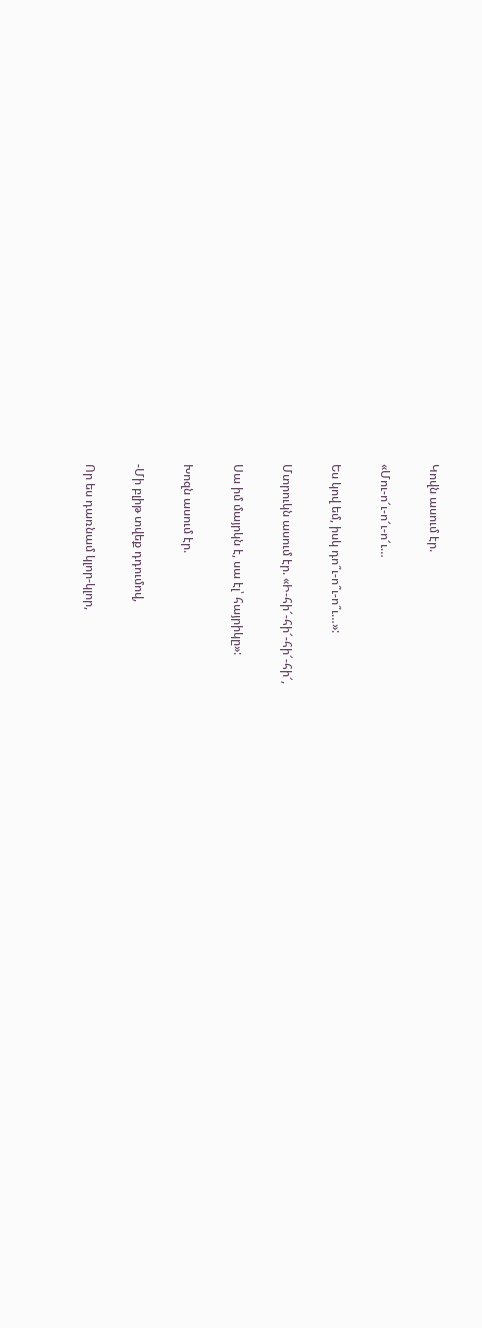Կովն ասում էր.

«Մու-ո՜ւ-ո՜ւ-ո՜ւ…

Ես կով եմ, իսկ դո՞ւ-ո՞ւ-ո՞ւ…»:

Մտրուկն ասում էր. «Ի-հի՜-հի՜-հի՜-հի՜,

Սա իմ մայրկն է, սա էլ՝ հայրիկը»:

Խոզն ասում էր.

-Մի բլիթ տվեք դդումով,

Որ ես դառնամ կլոր-կլոր,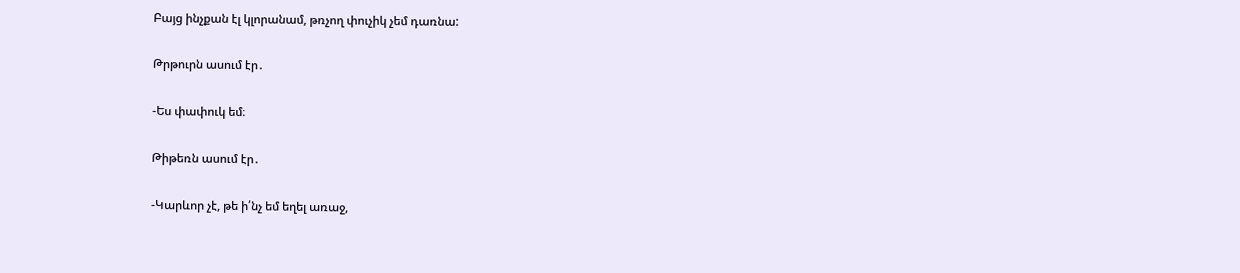Բայց ինչքան էլ կլորանամ, թռչող փուչիկ չեմ դառնա:

Թրթուրն ասում էր․

-Ես փափուկ եմ։

Թիթեռն ասում էր․

-Կարևոր չէ, թե ի՛նչ եմ եղել առաջ,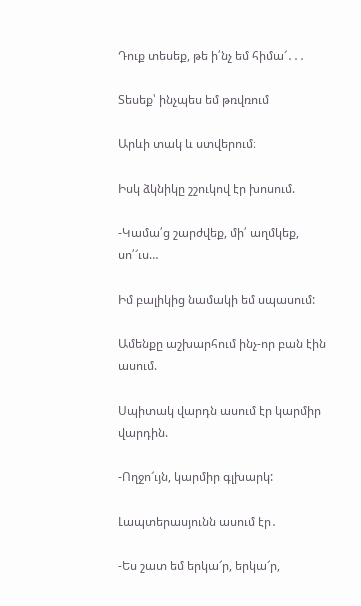Դուք տեսեք, թե ի՛նչ եմ հիմա՜․․․

Տեսեք՝ ինչպես եմ թռվռում

Արևի տակ և ստվերում։

Իսկ ձկնիկը շշուկով էր խոսում.

-Կամա՛ց շարժվեք, մի՛ աղմկեք, սո՛՜ւս…

Իմ բալիկից նամակի եմ սպասում:

Ամենքը աշխարհում ինչ-որ բան էին ասում.

Սպիտակ վարդն ասում էր կարմիր վարդին.

-Ողջո՜ւյն, կարմիր գլխարկ:

Լապտերասյունն ասում էր․

-Ես շատ եմ երկա՜ր, երկա՜ր,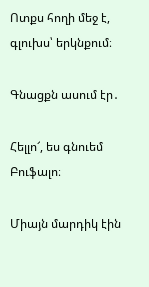Ոտքս հողի մեջ է, գլուխս՝ երկնքում։

Գնացքն ասում էր․

Հելլո՜, ես գնուեմ Բուֆալո։

Միայն մարդիկ էին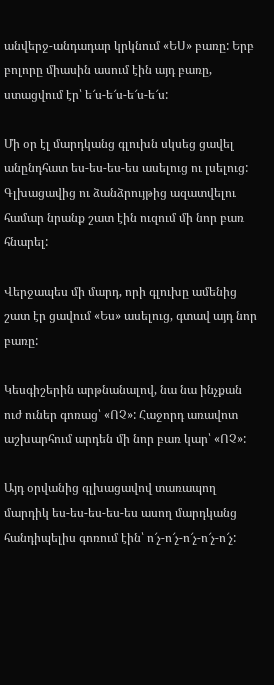անվերջ-անդադար կրկնում «ԵՍ» բառը: Երբ բոլորը միասին ասում էին այդ բառը, ստացվում էր՝ ե՜ս-ե՜ս-ե՜ս-ե՜ս:

Մի օր էլ մարդկանց գլուխն սկսեց ցավել անընդհատ ես-ես-ես-ես ասելուց ու լսելուց: Գլխացավից ու ձանձրույթից ազատվելու համար նրանք շատ էին ուզում մի նոր բառ հնարել:

Վերջապես մի մարդ, որի գլուխը ամենից շատ էր ցավում «Ես» ասելուց, գտավ այդ նոր բառը:

Կեսգիշերին արթնանալով, նա նա ինչքան ուժ ուներ գոռաց՝ «ՈՉ»: Հաջորդ առավոտ աշխարհում արդեն մի նոր բառ կար՝ «ՈՉ»:

Այդ օրվանից գլխացավով տառապող մարդիկ ես-ես-ես-ես-ես ասող մարդկանց հանդիպելիս գոռում էին՝ ո՜չ-ո՜չ-ո՜չ-ո՜չ-ո՜չ: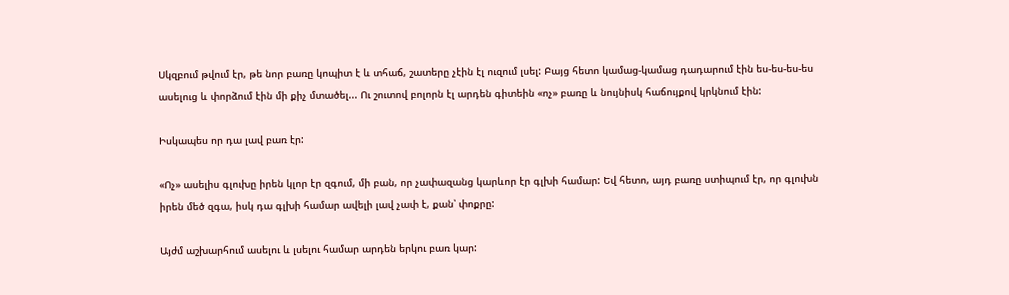Սկզբում թվում էր, թե նոր բառը կոպիտ է և տհաճ, շատերը չէին էլ ուզում լսել: Բայց հետո կամաց-կամաց դադարում էին ես-ես-ես-ես ասելուց և փորձում էին մի քիչ մտածել... Ու շուտով բոլորն էլ արդեն գիտեին «ոչ» բառը և նույնիսկ հաճույքով կրկնում էին:

Իսկապես որ դա լավ բառ էր:

«Ոչ» ասելիս գլուխը իրեն կլոր էր զգում, մի բան, որ չափազանց կարևոր էր գլխի համար: Եվ հետո, այդ բառը ստիպում էր, որ գլուխն իրեն մեծ զգա, իսկ դա գլխի համար ավելի լավ չափ է, քան՝ փոքրը:

Այժմ աշխարհում ասելու և լսելու համար արդեն երկու բառ կար: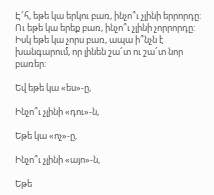Է՜հ, եթե կա երկու բառ, ինչո՞ւ չլինի երրորդը: Ու եթե կա երեք բառ, ինչո՞ւ չլինի չորրորդը: Իսկ եթե կա չորս բառ, ապա ի՞նչն է խանգարում, որ լինեն շա՜տ ու շա՜տ նոր բառեր:

Եվ եթե կա «ես»-ը,

Ինչո՞ւ չլինի «դու»-ն,

Եթե կա «ոչ»-ը,

Ինչո՞ւ չլինի «այո»-ն,

Եթե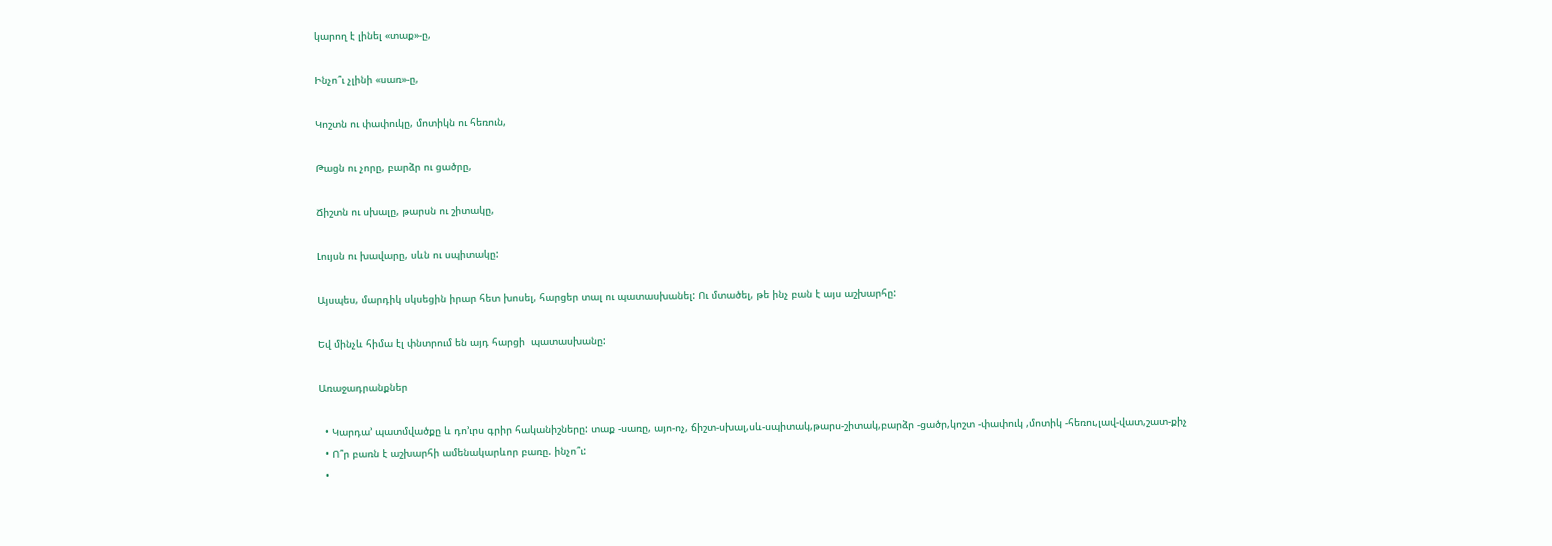կարող է լինել «տաք»-ը,

Ինչո՞ւ չլինի «սառ»-ը,

Կոշտն ու փափուկը, մոտիկն ու հեռուն,

Թացն ու չորը, բարձր ու ցածրը,

Ճիշտն ու սխալը, թարսն ու շիտակը,

Լույսն ու խավարը, սևն ու սպիտակը:

Այսպես, մարդիկ սկսեցին իրար հետ խոսել, հարցեր տալ ու պատասխանել: Ու մտածել, թե ինչ բան է այս աշխարհը:

Եվ մինչև հիմա էլ փնտրում են այդ հարցի  պատասխանը:

Առաջադրանքներ

  • Կարդա’ պատմվածքը և դո’ւրս գրիր հականիշները: տաք -սառը, այո-ոչ, ճիշտ-սխալ,սև-սպիտակ,թարս-շիտակ,բարձր -ցածր,կոշտ -փափուկ ,մոտիկ -հեռու,լավ-վատ,շատ-քիչ
  • Ո՞ր բառն է աշխարհի ամենակարևոր բառը. ինչո՞ւ:
  •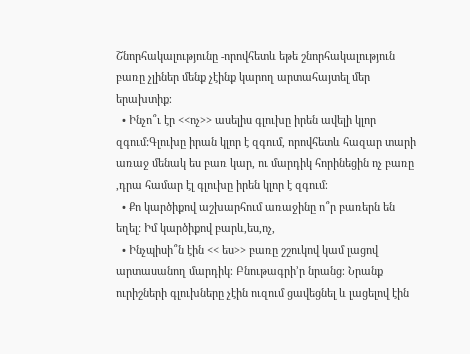Շնորհակալությունը -որովհետև եթե շնորհակալություն բառը չլիներ մենք չէինք կարող արտահայտել մեր երախտիք։
  • Ինչո՞ւ էր <<ոչ>> ասելիս գլուխը իրեն ավելի կլոր զգում:Գլուխը իրան կլոր է զգում, որովհետև հազար տարի առաջ մենակ ես բառ կար, ու մարդիկ հորինեցին ոչ բառը ,դրա համար էլ գլուխը իրեն կլոր է զգում։
  • Քո կարծիքով աշխարհում առաջինը ո՞ր բառերն են եղել: Իմ կարծիքով բարև,ես,ոչ,
  • Ինչպիսի՞ն էին << ես>> բառը շշուկով կամ լացով արտասանող մարդիկ։ Բնութագրի’ր նրանց։ Նրանք ուրիշների գլուխները չէին ուզում ցավեցնել և լացելով էին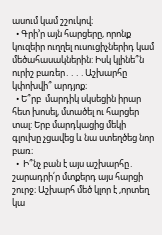ասում կամ շշուկով։
  • Գրի’ր այն հարցերը, որոնք կուզեիր ուղղել ուսուցիչներիդ կամ մեծահասակներին: Իսկ կլինե՞ն ուրիշ բառեր․․․․Աշխարհը կփոխվի՞ արդյոք։
  • Ե՞րբ  մարդիկ սկսեցին իրար հետ խոսել, մտածել ու հարցեր տալ: Երբ մարդկացից մեկի գլուխը չցավեց և նա ստեղծեց նոր բառ։
  •  Ի՞նչ բան է այս աշխարհը․ շարադրի՛ր մտքերդ այս հարցի շուրջ։ Աշխարհ մեծ կլոր է ,որտեղ կա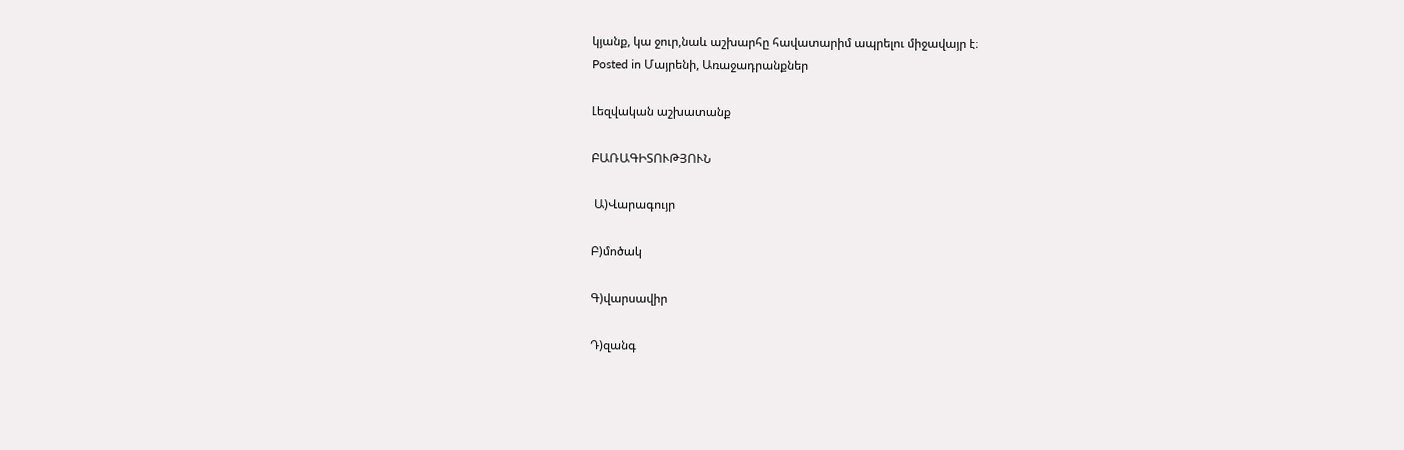կյանք, կա ջուր,նաև աշխարհը հավատարիմ ապրելու միջավայր է։
Posted in Մայրենի, Առաջադրանքներ

Լեզվական աշխատանք

ԲԱՌԱԳԻՏՈՒԹՅՈՒՆ

 Ա)Վարագույր

Բ)մոծակ

Գ)վարսավիր

Դ)զանգ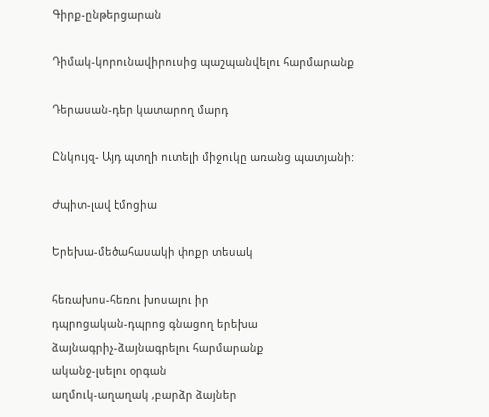Գիրք-ընթերցարան

Դիմակ-կորունավիրուսից պաշպանվելու հարմարանք

Դերասան-դեր կատարող մարդ

Ընկույզ- Այդ պտղի ուտելի միջուկը առանց պատյանի:

Ժպիտ-լավ էմոցիա

Երեխա-մեծահասակի փոքր տեսակ

հեռախոս-հեռու խոսալու իր
դպրոցական-դպրոց գնացող երեխա
ձայնագրիչ-ձայնագրելու հարմարանք
ականջ-լսելու օրգան
աղմուկ-աղաղակ ,բարձր ձայներ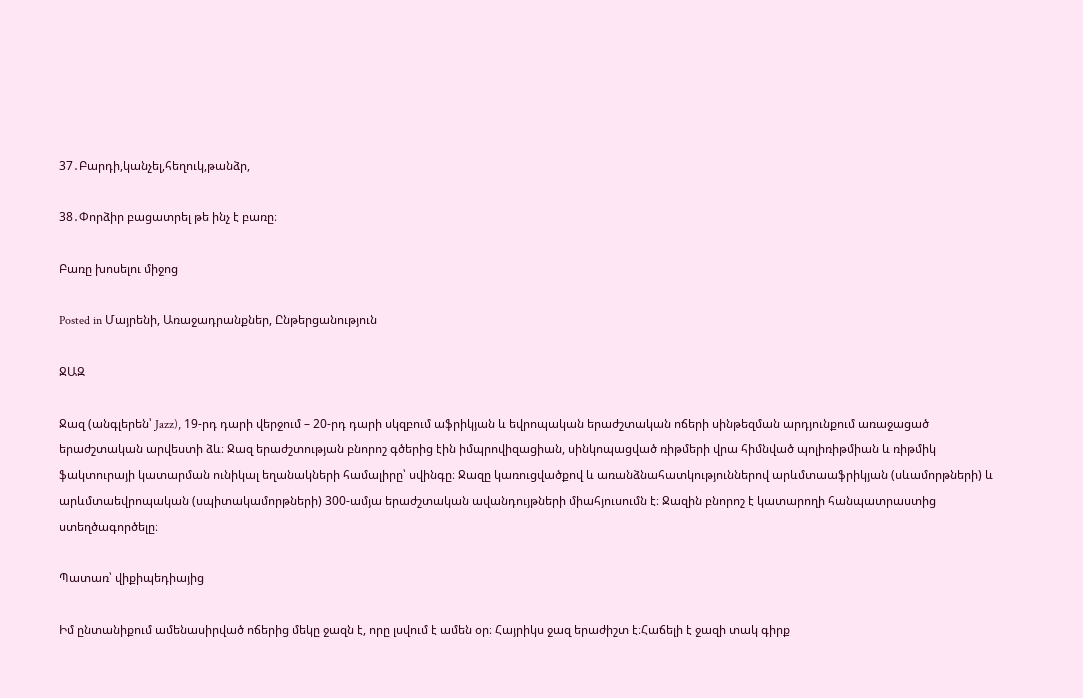37․Բարդի,կանչել,հեղուկ,թանձր,

38․Փորձիր բացատրել թե ինչ է բառը։

Բառը խոսելու միջոց

Posted in Մայրենի, Առաջադրանքներ, Ընթերցանություն

ՋԱԶ

Ջազ (անգլերեն՝ Jazz), 19-րդ դարի վերջում – 20-րդ դարի սկզբում աֆրիկյան և եվրոպական երաժշտական ոճերի սինթեզման արդյունքում առաջացած երաժշտական արվեստի ձև։ Ջազ երաժշտության բնորոշ գծերից էին իմպրովիզացիան, սինկոպացված ռիթմերի վրա հիմնված պոլիռիթմիան և ռիթմիկ ֆակտուրայի կատարման ունիկալ եղանակների համալիրը՝ սվինգը։ Ջազը կառուցվածքով և առանձնահատկություններով արևմտաաֆրիկյան (սևամորթների) և արևմտաեվրոպական (սպիտակամորթների) 300-ամյա երաժշտական ավանդույթների միահյուսումն է։ Ջազին բնորոշ է կատարողի հանպատրաստից ստեղծագործելը։

Պատառ՝ վիքիպեդիայից

Իմ ընտանիքում ամենասիրված ոճերից մեկը ջազն է, որը լսվում է ամեն օր։ Հայրիկս ջազ երաժիշտ է։Հաճելի է ջազի տակ գիրք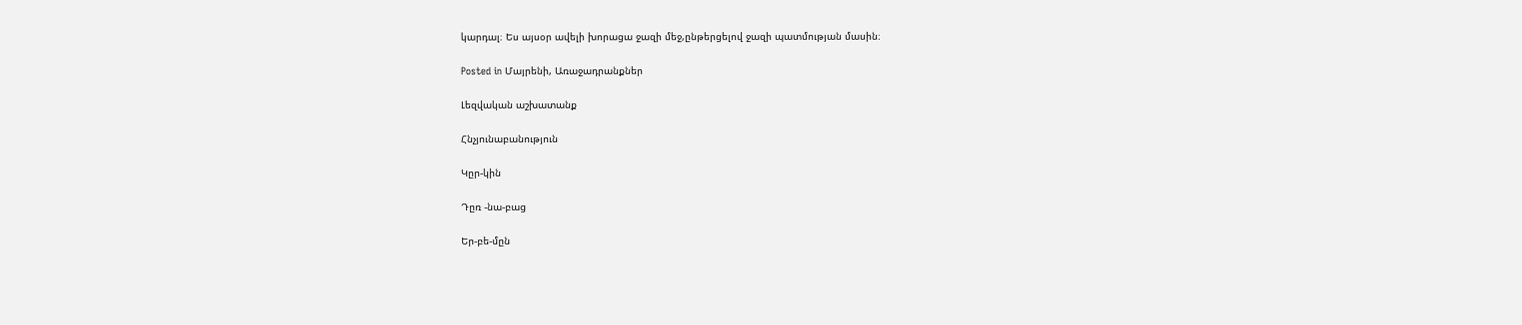կարդալ։ Ես այսօր ավելի խորացա ջազի մեջ,ընթերցելով ջազի պատմության մասին։

Posted in Մայրենի, Առաջադրանքներ

Լեզվական աշխատանք

Հնչյունաբանություն

Կըր-կին

Դըռ -նա-բաց

Եր-բե-մըն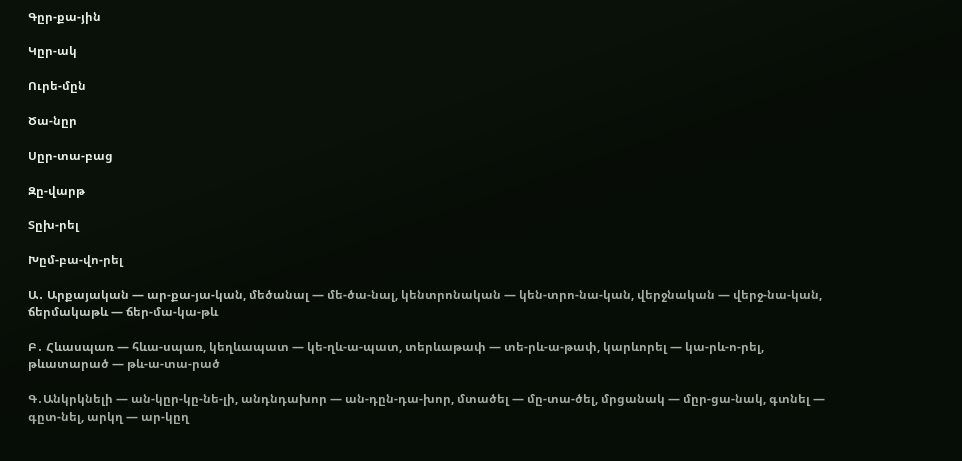Գըր-քա-յին

Կըր-ակ

Ուրե-մըն

Ծա-նըր

Սըր-տա-բաց

Զը-վարթ

Տըխ-րել

Խըմ-բա-վո-րել

Ա․ Արքայական — ար-քա-յա-կան, մեծանալ — մե-ծա-նալ, կենտրոնական — կեն-տրո-նա-կան, վերջնական — վերջ-նա-կան, ճերմակաթև — ճեր-մա-կա-թև

Բ․ Հևասպառ — հևա-սպառ, կեղևապատ — կե-ղև-ա-պատ, տերևաթափ — տե-րև-ա-թափ, կարևորել — կա-րև-ո-րել, թևատարած — թև-ա-տա-րած

Գ․Անկրկնելի — ան-կըր-կը-նե-լի, անդնդախոր — ան-դըն-դա-խոր, մտածել — մը-տա-ծել, մրցանակ — մըր-ցա-նակ, գտնել — գըտ-նել, արկղ — ար-կըղ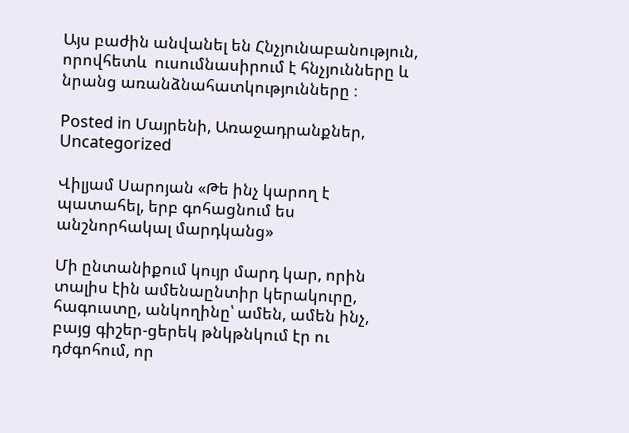Այս բաժին անվանել են Հնչյունաբանություն, որովհետև  ուսումնասիրում է հնչյունները և նրանց առանձնահատկությունները ։

Posted in Մայրենի, Առաջադրանքներ, Uncategorized

Վիլյամ Սարոյան «Թե ինչ կարող է պատահել, երբ գոհացնում ես անշնորհակալ մարդկանց»

Մի ընտանիքում կույր մարդ կար, որին տալիս էին ամենաընտիր կերակուրը, հագուստը, անկողինը՝ ամեն, ամեն ինչ, բայց գիշեր-ցերեկ թնկթնկում էր ու դժգոհում, որ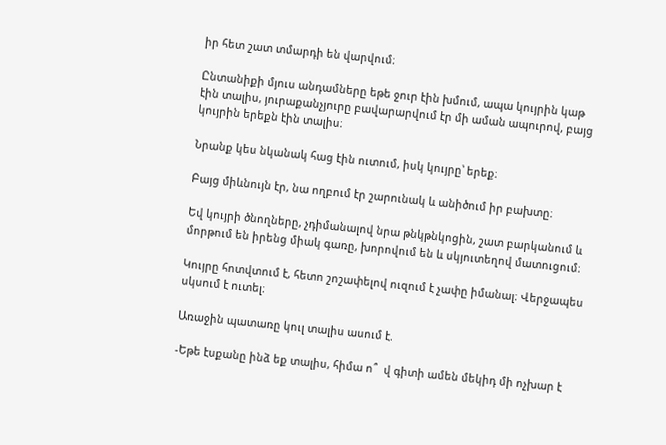իր հետ շատ տմարդի են վարվում։

Ընտանիքի մյուս անդամները եթե ջուր էին խմում, ապա կույրին կաթ էին տալիս, յուրաքանչյուրը բավարարվում էր մի աման ապուրով, բայց կույրին երեքն էին տալիս։

Նրանք կես նկանակ հաց էին ուտում, իսկ կույրը՝ երեք։

Բայց միևնույն էր, նա ողբում էր շարունակ և անիծում իր բախտը։

Եվ կույրի ծնողները, չդիմանալով նրա թնկթնկոցին, շատ բարկանում և մորթում են իրենց միակ գառը, խորովում են և սկյուտեղով մատուցում։

Կույրը հոտվտում է, հետո շոշափելով ուզում է չափը իմանալ։ Վերջապես սկսում է ուտել։

Առաջին պատառը կուլ տալիս ասում է.

-Եթե էսքանը ինձ եք տալիս, հիմա ո՞  վ գիտի ամեն մեկիդ մի ոչխար է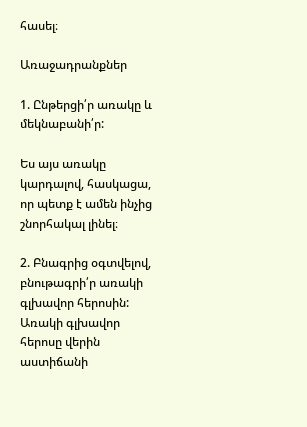հասել։

Առաջադրանքներ

1. Ընթերցի՛ր առակը և մեկնաբանի՛ր:

Ես այս առակը կարդալով, հասկացա, որ պետք է ամեն ինչից շնորհակալ լինել։

2. Բնագրից օգտվելով, բնութագրի՛ր առակի գլխավոր հերոսին:
Առակի գլխավոր հերոսը վերին աստիճանի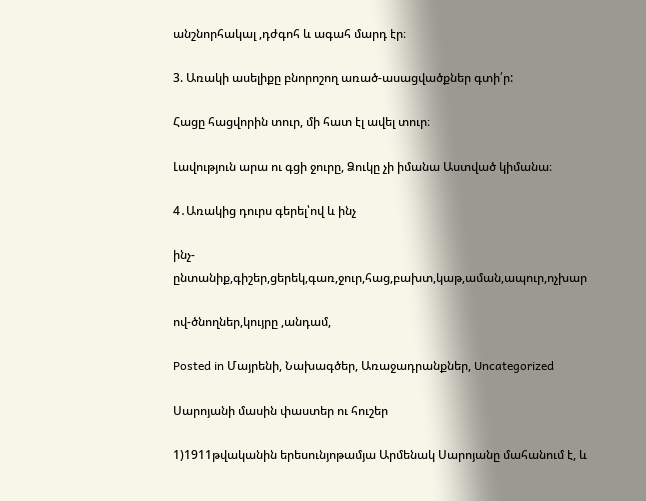անշնորհակալ ,դժգոհ և ագահ մարդ էր։

3. Առակի ասելիքը բնորոշող առած-ասացվածքներ գտի՛ր:

Հացը հացվորին տուր, մի հատ էլ ավել տուր։

Լավություն արա ու գցի ջուրը, Ձուկը չի իմանա Աստված կիմանա։

4․Առակից դուրս գերել՝ով և ինչ

ինչ-ընտանիք,գիշեր,ցերեկ,գառ,ջուր,հաց,բախտ,կաթ,աման,ապուր,ոչխար

ով-ծնողներ,կույրը ,անդամ,

Posted in Մայրենի, Նախագծեր, Առաջադրանքներ, Uncategorized

Սարոյանի մասին փաստեր ու հուշեր

1)1911թվականին երեսունյոթամյա Արմենակ Սարոյանը մահանում է, և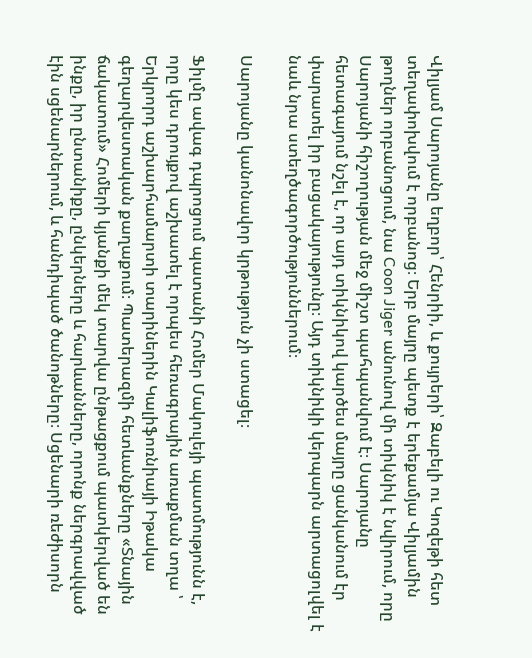Վիլյամ Սարոյանը եղբոր՝ Հենրիի, և քույրերի՝ Զաբելի ու Կոզեթի հետ տեղափոխվում է որբանոց։ Երբ մայրը պետք է երեքամյա Վիլյամին թողներ որբանոցում, նա Coon Jiger անունով մի տիկնիկ է նվիրում, որը Սարոյանի հիշողության մեջ միշտ պահպանվում է։ Սարոյանը հետագայում նշել է, որ այդ տիկնիկով կարծես մայրը ցանկանում էր փարատել իր բացակայությունը։ Այդ տիկնիկի կերպարն արտացոլվել է նաև նրա ստեղծագործություններում։

Սարոյանը կանոնավոր կրթություն չի ստացել։

Ֆիլմը ավագ դպրոցում պատանի Հոմեր Մակուլեյի պատմությունն է, որը կես դրույքով աշխատել է որպես հեռագրային առաքման տղա ՝ Երկրորդ աշխարհամարտի տարիներին Կալիֆոռնիայի Իթակա գեղարվեստական քաղաքում։ Պատերազմի հետևանքները «Տնային ճակատում» Հոմերի կյանքի մեկ տարվա ընթացքում պատկերված են ինքը, իր ընտանիքը, ընկերները և հարևանները, որոնք ներգրավված էին սցենարներում, և հանդիպած ծանոթները։ Սցենարի ռեժիսորն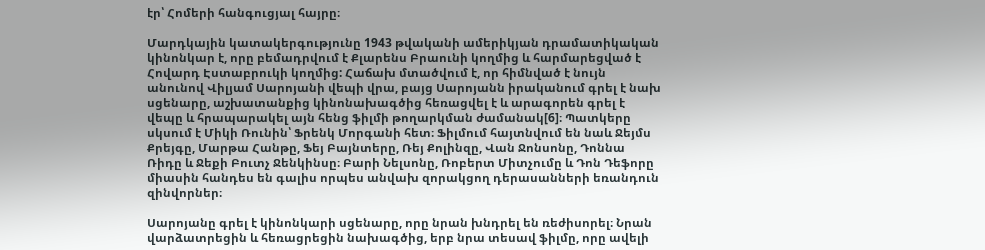էր՝ Հոմերի հանգուցյալ հայրը։

Մարդկային կատակերգությունը 1943 թվականի ամերիկյան դրամատիկական կինոնկար է, որը բեմադրվում է Քլարենս Բրաունի կողմից և հարմարեցված է Հովարդ Էստաբրուկի կողմից: Հաճախ մտածվում է, որ հիմնված է նույն անունով Վիլյամ Սարոյանի վեպի վրա, բայց Սարոյանն իրականում գրել է նախ սցենարը, աշխատանքից կինոնախագծից հեռացվել է և արագորեն գրել է վեպը և հրապարակել այն հենց ֆիլմի թողարկման ժամանակ[6]։ Պատկերը սկսում է Միկի Ռունին՝ Ֆրենկ Մորգանի հետ։ Ֆիլմում հայտնվում են նաև Ջեյմս Քրեյգը, Մարթա Հանթը, Ֆեյ Բայնտերը, Ռեյ Քոլինզը, Վան Ջոնսոնը, Դոննա Ռիդը և Ջեքի Բուտչ Ջենկինսը։ Բարի Նելսոնը, Ռոբերտ Միտչումը և Դոն Դեֆորը միասին հանդես են գալիս որպես անվախ զորակցող դերասանների եռանդուն զինվորներ։

Սարոյանը գրել է կինոնկարի սցենարը, որը նրան խնդրել են ռեժիսորել։ Նրան վարձատրեցին և հեռացրեցին նախագծից, երբ նրա տեսավ ֆիլմը, որը ավելի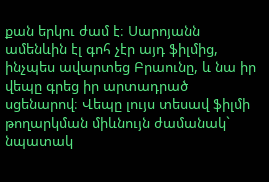քան երկու ժամ է։ Սարոյանն ամենևին էլ գոհ չէր այդ ֆիլմից, ինչպես ավարտեց Բրաունը, և նա իր վեպը գրեց իր արտադրած սցենարով։ Վեպը լույս տեսավ ֆիլմի թողարկման միևնույն ժամանակ` նպատակ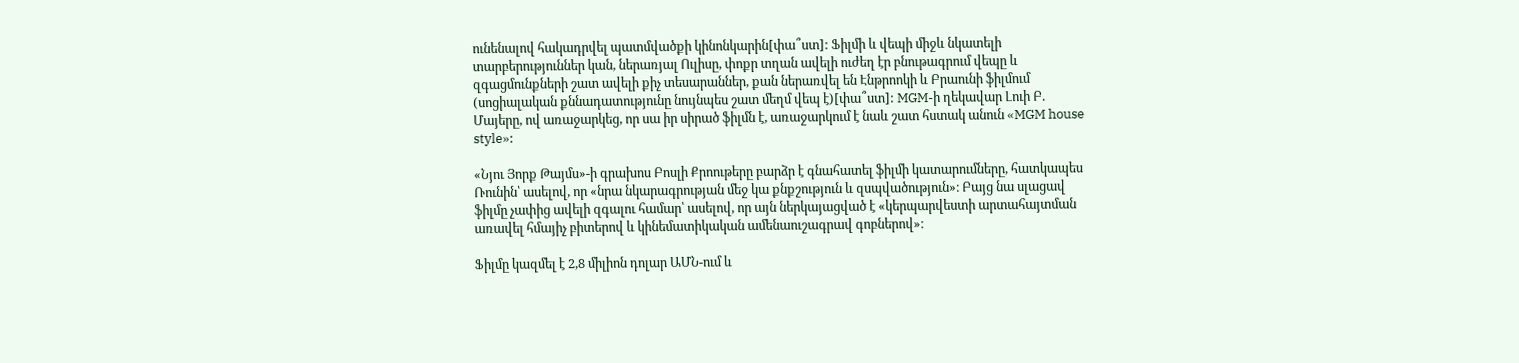ունենալով հակադրվել պատմվածքի կինոնկարին[փա՞ստ]: Ֆիլմի և վեպի միջև նկատելի տարբերություններ կան, ներառյալ Ուլիսը, փոքր տղան ավելի ուժեղ էր բնութագրում վեպը և զգացմունքների շատ ավելի քիչ տեսարաններ, քան ներառվել են Էնթրոոկի և Բրաունի ֆիլմում (սոցիալական քննադատությունը նույնպես շատ մեղմ վեպ է)[փա՞ստ]: MGM-ի ղեկավար Լուի Բ. Մայերը, ով առաջարկեց, որ սա իր սիրած ֆիլմն է, առաջարկում է նաև շատ հստակ անուն «MGM house style»:

«Նյու Յորք Թայմս»-ի գրախոս Բոսլի Քրոութերը բարձր է գնահատել ֆիլմի կատարումները, հատկապես Ռունին՝ ասելով, որ «նրա նկարագրության մեջ կա քնքշություն և զսպվածություն»։ Բայց նա սլացավ ֆիլմը չափից ավելի զգալու համար՝ ասելով, որ այն ներկայացված է «կերպարվեստի արտահայտման առավել հմայիչ բիտերով և կինեմատիկական ամենաուշագրավ գոբներով»։

Ֆիլմը կազմել է 2,8 միլիոն դոլար ԱՄՆ-ում և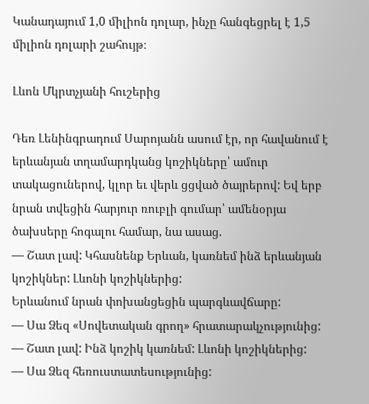Կանադայում 1,0 միլիոն դոլար, ինչը հանգեցրել է 1,5 միլիոն դոլարի շահույթ։

Լևոն Մկրտչյանի հուշերից

Դեռ Լենինգրադում Սարոյանն ասում էր, որ հավանում է երևանյան տղամարդկանց կոշիկները՝ ամուր տակացուներով, կլոր եւ վերև ցցված ծայրերով: Եվ երբ նրան տվեցին հարյուր ռուբլի գումար՝ ամենօրյա ծախսերը հոգալու համար, նա ասաց.
— Շատ լավ: Կհասնենք Երևան, կառնեմ ինձ երևանյան կոշիկներ: Լևոնի կոշիկներից:
Երևանում նրան փոխանցեցին պարգևավճարը:
— Սա Ձեզ «Սովետական գրող» հրատարակչությունից:
— Շատ լավ: Ինձ կոշիկ կառնեմ: Լևոնի կոշիկներից:
— Սա Ձեզ հեռուստատեսությունից: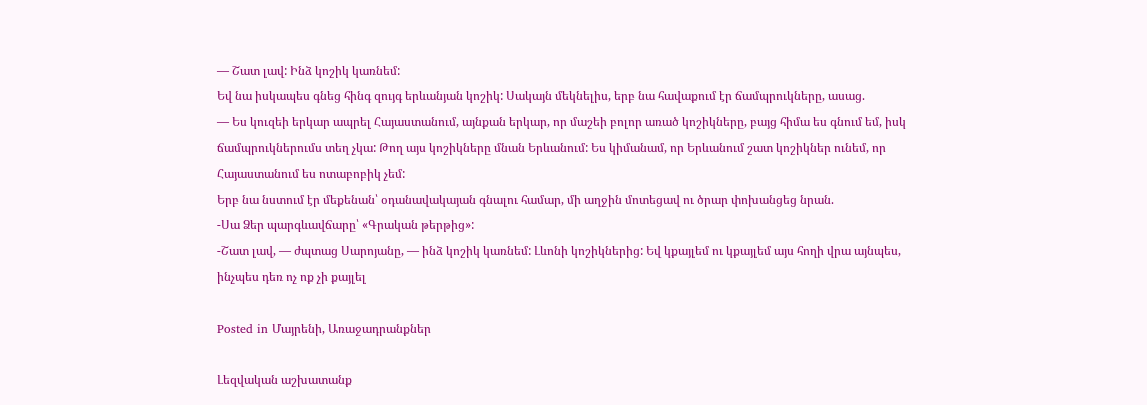— Շատ լավ: Ինձ կոշիկ կառնեմ:
Եվ նա իսկապես գնեց հինգ զույգ երևանյան կոշիկ: Սակայն մեկնելիս, երբ նա հավաքում էր ճամպրուկները, ասաց.
— Ես կուզեի երկար ապրել Հայաստանում, այնքան երկար, որ մաշեի բոլոր առած կոշիկները, բայց հիմա ես գնում եմ, իսկ ճամպրուկներումս տեղ չկա: Թող այս կոշիկները մնան Երևանում: Ես կիմանամ, որ Երևանում շատ կոշիկներ ունեմ, որ Հայաստանում ես ոտաբոբիկ չեմ:
Երբ նա նստում էր մեքենան՝ օդանավակայան գնալու համար, մի աղջին մոտեցավ ու ծրար փոխանցեց նրան.
-Սա Ձեր պարգևավճարը՝ «Գրական թերթից»:
-Շատ լավ, — ժպտաց Սարոյանը, — ինձ կոշիկ կառնեմ: Լևոնի կոշիկներից: Եվ կքայլեմ ու կքայլեմ այս հողի վրա այնպես, ինչպես դեռ ոչ ոք չի քայլել

Posted in Մայրենի, Առաջադրանքներ

Լեզվական աշխատանք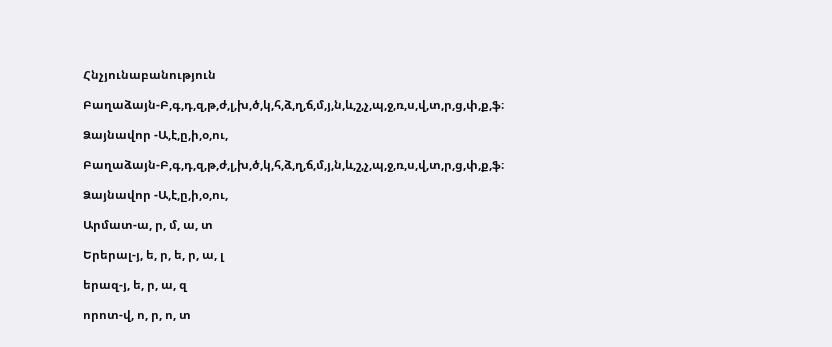Հնչյունաբանություն

Բաղաձայն-Բ,գ,դ,զ,թ,ժ,լ,խ,ծ,կ,հ,ձ,ղ,ճ,մ,յ,ն,և,շ,չ,պ,ջ,ռ,ս,վ,տ,ր,ց,փ,ք,ֆ։

Ձայնավոր -Ա,է,ը,ի,օ,ու,

Բաղաձայն-Բ,գ,դ,զ,թ,ժ,լ,խ,ծ,կ,հ,ձ,ղ,ճ,մ,յ,ն,և,շ,չ,պ,ջ,ռ,ս,վ,տ,ր,ց,փ,ք,ֆ։

Ձայնավոր -Ա,է,ը,ի,օ,ու,

Արմատ-ա, ր, մ, ա, տ

Երերալ-յ, ե, ր, ե, ր, ա, լ

երազ-յ, ե, ր, ա, զ

որոտ-վ, ո, ր, ո, տ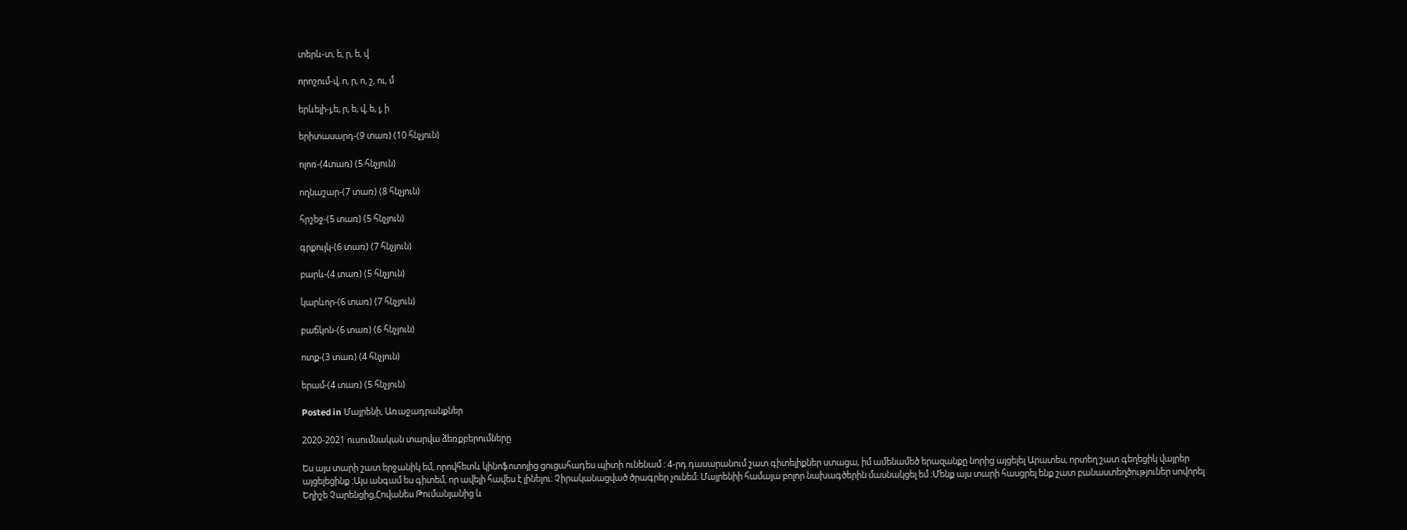տերև-տ, ե, ր, ե, վ

որոշում-վ, ո, ր, ո, շ, ու, մ

երևելի-յ,ե, ր, ե, վ, ե, լ, ի

երիտասարդ-(9 տառ) (10 հնչյուն)

ոլոռ-(4տառ) (5 հնչյուն)

ողնաշար-(7 տառ) (8 հնչյուն)

հրշեջ-(5 տառ) (5 հնչյուն)

գրքույկ-(6 տառ) (7 հնչյուն)

բարև-(4 տառ) (5 հնչյուն)

կարևոր-(6 տառ) (7 հնչյուն)

բաճկոն-(6 տառ) (6 հնչյուն)

ոտք-(3 տառ) (4 հնչյուն)

երամ-(4 տառ) (5 հնչյուն)

Posted in Մայրենի, Առաջադրանքներ

2020-2021 ուսումնական տարվա ձեռքբերումները

Ես այս տարի շատ երջանիկ եմ, որովհետև կինոֆոտոյից ցուցահադես պիտի ունենամ ։ 4-րդ դասարանում շատ գիտելիքներ ստացա, իմ ամենամեծ երազանքը նորից այցելել Արատես, որտեղ շատ գեղեցիկ վայրեր այցելեցինք ։Այս անգամ ես գիտեմ, որ ավելի հավես է լինելու։ Չիրականացված ծրագրեր չունեմ։ Մայրենիի համայա բոլոր նախագծերին մասնակցել եմ ։Մենք այս տարի հասցրել ենք շատ բանաստեղծություներ սովորել Եղիշե Չարենցից,Հովանես Թումանյանից և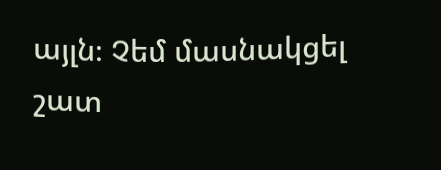այլն։ Չեմ մասնակցել շատ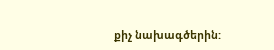քիչ նախագծերին: